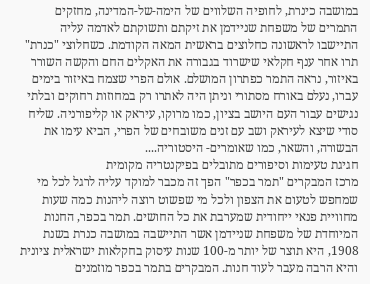במושבה כינרת, לחופיה השלווים של הימה-של-המדינה, מחזקים התמרים של משפחת שניידמן את זיקתם ותשוקתם לאדמה עליה התיישבו לראשונה כחלוצים בראשית המאה הקודמת. כשחלוצי "כנרת" תרו אחר ענף חקלאי שישרוד בגבורה את האקלים החם והקשה השורר באיזור, נראה התמר כפתרון המושלם. אולם הפרי שצמח באיזור בימים עברו, נעלם באורח מסתורי וניתן היה לאתרו רק במחוזות רחוקים ובלתי נגישים עבור העם היושב בציון, כמו מרוקו, עיראק או קליפורניה. שליח סודי שיצא לעיראק ושב עם זנים משובחים של הפרי, הביא עימו את הבשורה, והשאר, כמו שאומרים- היסטוריה....
חגיגת טעימות וסיפורים מתובלים בפיקנטריה מקומית
מרכז המבקרים "תמר בכפר" הפך זה מכבר למוקד עליה לרגל לכל מי שמחפש לטעום את הצפון ולכל מי שפשוט רוצה ליהנות כמה שעות מחוויית פנאי ייחודית שמערבת את כל החושים. תמר בכפר, החנות המיוחדת של משפחת שניידמן אשר התיישבה במושבה כנרת בשנת 1908, היא תוצר של יותר מ-100 שנות עיסוק בחקלאות ישראלית ציונית והיא הרבה מעבר לעוד חנות. המבקרים בתמר בכפר מוזמנים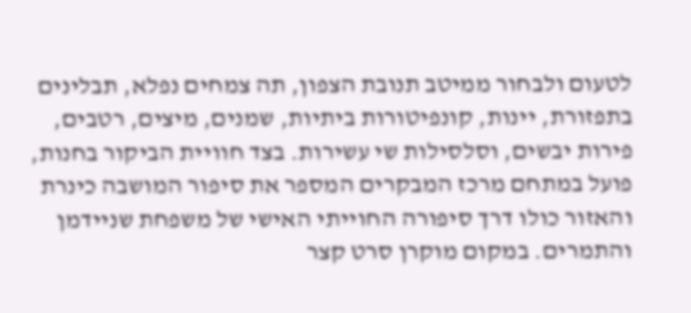לטעום ולבחור ממיטב תנובת הצפון, תה צמחים נפלא, תבלינים בתפזורת, יינות, קונפיטורות ביתיות, שמנים, מיצים, רטבים, פירות יבשים, וסלסילות שי עשירות. בצד חוויית הביקור בחנות, פועל במתחם מרכז המבקרים המספר את סיפור המושבה כינרת והאזור כולו דרך סיפורה החוייתי האישי של משפחת שניידמן והתמרים. במקום מוקרן סרט קצר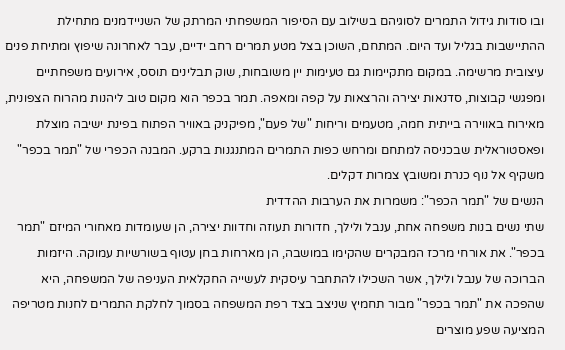ובו סודות גידול התמרים לסוגיהם בשילוב עם הסיפור המשפחתי המרתק של השניידמנים מתחילת ההתיישבות בגליל ועד היום. המתחם, השוכן בצל מטע תמרים רחב ידיים, עבר לאחרונה שיפוץ ומתיחת פנים עיצובית מרשימה. במקום מתקיימות גם טעימות יין משובחות, שוק תבלינים תוסס, אירועים משפחתיים ומפגשי קבוצות, סדנאות יצירה והרצאות על קפה ומאפה. תמר בכפר הוא מקום טוב ליהנות מהרוח הצפונית, מאירוח באווירה בייתית חמה, מטעמים וריחות "של פעם", מפיקניק באוויר הפתוח בפינת ישיבה מוצלת ופאסטוראלית שבכניסה למתחם ומרחש כפות התמרים המתנגנות ברקע. המבנה הכפרי של "תמר בכפר" משקיף אל נוף כנרת ומשובץ צמרות דקלים.
הנשים של "תמר הכפר": משמרות את הערבות ההדדית
שתי נשים בנות משפחה אחת, ענבל ולילך, חדורות תעוזה וחדוות יצירה, הן שעומדות מאחורי המיזם "תמר בכפר". את אורחי מרכז המבקרים שהקימו במושבה, הן מארחות בחן עטוף בשורשיות עמוקה. היזמות הברוכה של ענבל ולילך, אשר השכילו להתחבר עיסקית לעשייה החקלאית העניפה של המשפחה, היא שהפכה את "תמר בכפר" מבור תחמיץ שניצב בצד רפת המשפחה בסמוך לחלקת התמרים לחנות מטריפה המציעה שפע מוצרים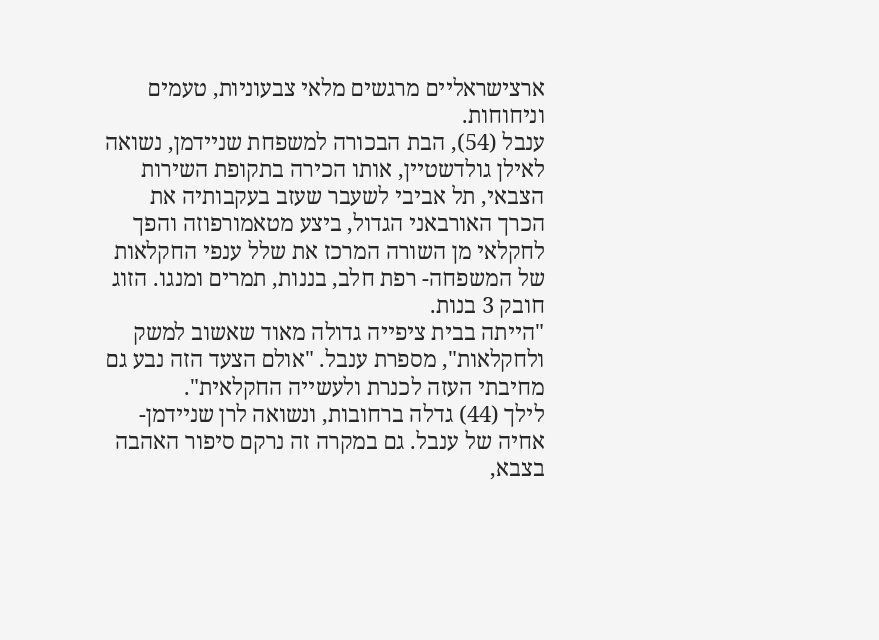ארצישראליים מרגשים מלאי צבעוניות, טעמים וניחוחות.
ענבל (54), הבת הבכורה למשפחת שניידמן, נשואה לאילן גולדשטיין, אותו הכירה בתקופת השירות הצבאי, תל אביבי לשעבר שעזב בעקבותיה את הכרך האורבאני הגדול, ביצע מטאמורפוזה והפך לחקלאי מן השורה המרכז את שלל ענפי החקלאות של המשפחה- רפת חלב, בננות, תמרים ומנגו. הזוג חובק 3 בנות.
"הייתה בבית ציפייה גדולה מאוד שאשוב למשק ולחקלאות", מספרת ענבל. "אולם הצעד הזה נבע גם מחיבתי העזה לכנרת ולעשייה החקלאית".
לילך (44) גדלה ברחובות, ונשואה לרן שניידמן-אחיה של ענבל. גם במקרה זה נרקם סיפור האהבה בצבא,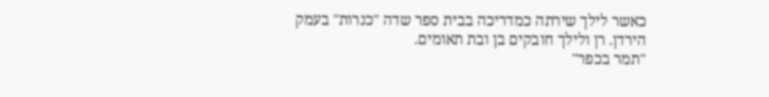כאשר לילך שירתה כמדריכה בבית ספר שדה "כנרות" בעמק הירדן. רן ולילך חובקים בן ובת תאומים.
"תמר בכפר"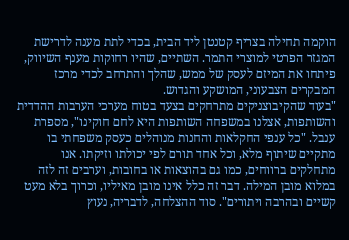הוקמה תחילה בצריף קטנטן ליד הבית, בכדי לתת מענה לדרישת המגזר הפרטי למוצרי התמר. השתיים, שהיו רחוקות מענף השיווק, פיתחו את המיזם לעסק של ממש, שהלך והתרחב לכדי מרכז המבקרים הצבעוני, המושקע והגדוש.
"בעוד שהקיבוצניקים מתרחקים בצעד בטוח מערכי הערבות ההדדית והשותפות, אצלנו במשפחה השותפות היא לחם חוקינו", מספרת ענבל. "כל ענפי החקלאות והחנות מנוהלים כעסק משפחתי בו מתקיים שיתוף מלא, וכל אחד תורם לפי יכולתו וזיקתו. אנו מתחלקים ברווחים, כמו גם בהוצאות או בחובות, וערבים זה לזה במלוא מובן המילה. דבר זה כלל אינו מובן מאיליו, וכרוך בלא מעט קשיים ובהרבה ויתורים". סוד ההצלחה, לדבריה, נעוץ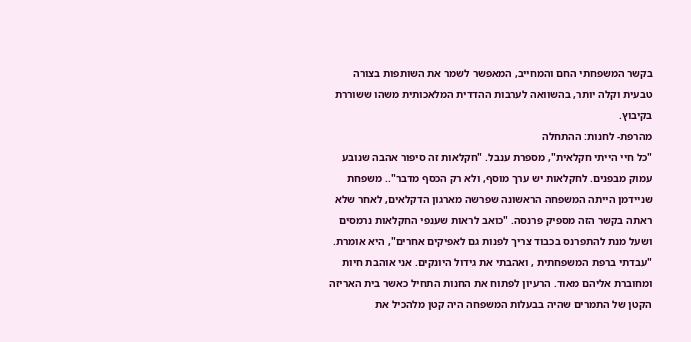בקשר המשפחתי החם והמחייב, המאפשר לשמר את השותפות בצורה טבעית וקלה יותר, בהשוואה לערבות ההדדית המלאכותית משהו ששוררת בקיבוץ.
מהרפת- לחנות: ההתחלה
"כל חיי הייתי חקלאית", מספרת ענבל. "חקלאות זה סיפור אהבה שנובע עמוק מבפנים. לחקלאות יש ערך מוסף, ולא רק הכסף מדבר".. משפחת שניידמן הייתה המשפחה הראשונה שפרשה מארגון הדקלאים, לאחר שלא ראתה בקשר הזה מספיק פרנסה. "כואב לראות שענפי החקלאות נרמסים ושעל מנת להתפרנס בכבוד צריך לפנות גם לאפיקים אחרים", היא אומרת. "עבדתי ברפת המשפחתית , ואהבתי את גידול היונקים. אני אוהבת חיות ומחוברת אליהם מאוד. הרעיון לפתוח את החנות התחיל כאשר בית האריזה הקטן של התמרים שהיה בבעלות המשפחה היה קטן מלהכיל את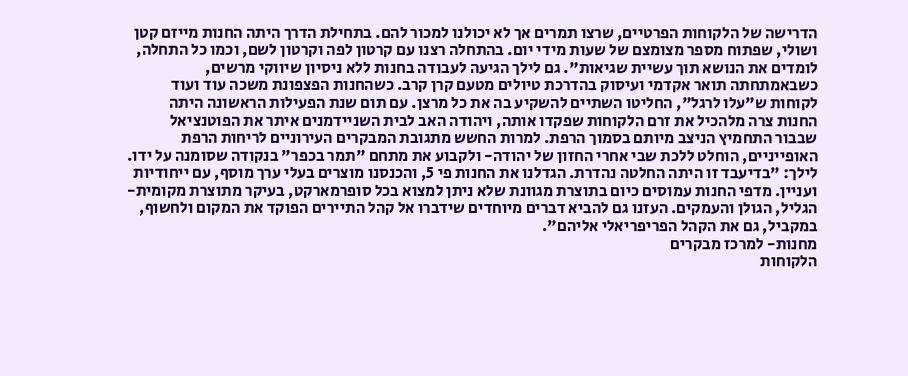הדרישה של הלקוחות הפרטיים, שרצו תמרים אך לא יכולנו למכור להם. בתחילת הדרך היתה החנות מייזם קטן ושולי, שפתוח מספר מצומצם של שעות מידי יום. בהתחלה רצנו עם קרטון לפה וקרטון לשם, וכמו כל התחלה, לומדים את הנושא תוך עשיית שגיאות". גם לילך הגיעה לעבודה בחנות ללא ניסיון שיווקי מרשים, כשבאמתחתה תואר אקדמי ועיסוק בהדרכת טיולים מטעם קרן קרב. כשהחנות הפצפונת משכה עוד ועוד לקוחות ש"עלו לרגל", החליטו השתיים להשקיע בה את כל מרצן. עם תום שנת הפעילות הראשונה היתה החנות צרה מלהכיל את זרם הלקוחות שפקדו אותה, ויהודה האב לבית השניידמנים איתר את הפוטנציאל שבבור התחמיץ הניצב מיותם בסמוך הרפת. למרות החשש מתגובת המבקרים העירוניים לריחות הרפת האופייניים, הוחלט ללכת שבי אחרי החזון של יהודה- ולקבוע את מתחם "תמר בכפר" בנקודה שסומנה על ידו.
לילך: "בדיעבד זו היתה החלטה נהדרת. הגדלנו את החנות פי 5, והכנסנו מוצרים בעלי ערך מוסף, עם ייחודיות ועניין. מדפי החנות עמוסים כיום בתוצרת מגוונת שלא ניתן למצוא בכל סופרמארקט, בעיקר מתוצרת מקומית- הגליל, הגולן והעמקים. העזנו גם להביא דברים מיוחדים שידברו אל קהל התיירים הפוקד את המקום ולחשוף, במקביל, גם את הקהל הפריפריאלי אליהם".
מחנות- למרכז מבקרים
הלקוחות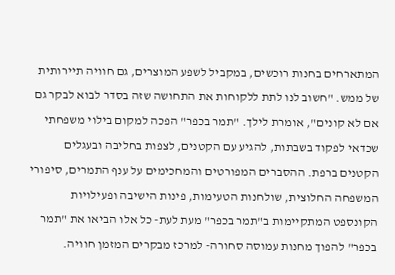המתארחים בחנות רוכשים, במקביל לשפע המוצרים, גם חוויה תיירותית של ממש. "חשוב לנו לתת ללקוחות את התחושה שזה בסדר לבוא לבקר גם אם לא קונים", אומרת לילך. "תמר בכפר" הפכה למקום בילוי משפחתי שכדאי לפקוד בשבתות, להגיע עם הקטנים, לצפות בחליבה ובעגלים הקטנים ברפת. ההסברים המפורטים והמחכימים על ענף התמרים, סיפורי המשפחה החלוצית, שולחנות הטעימות, פינות הישיבה ופעילויות הקונספט המתקיימות ב"תמר בכפר" מעת לעת- כל אלו הביאו את "תמר בכפר" להפוך מחנות עמוסה סחורה- למרכז מבקרים המזמן חוויה.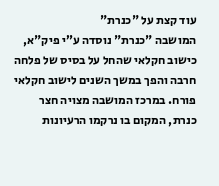עוד קצת על "כנרת"
המושבה "כנרת" נוסדה ע”י פיק"א, כישוב חקלאי שהחל על בסיס של פלחה חרבה והפך במשך השנים לישוב חקלאי פורח. במרכז המושבה מצויה חצר כנרת, המקום בו נרקמו הרעיונות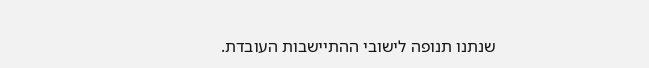שנתנו תנופה לישובי ההתיישבות העובדת.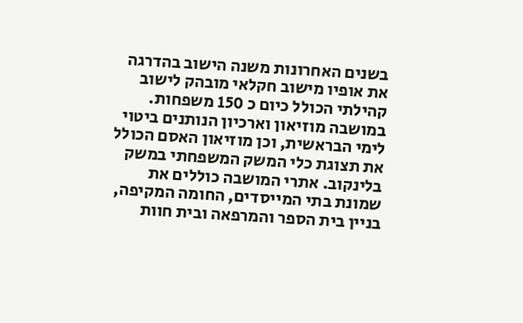בשנים האחרונות משנה הישוב בהדרגה את אופיו מישוב חקלאי מובהק לישוב קהילתי הכולל כיום כ 150 משפחות. במושבה מוזיאון וארכיון הנותנים ביטוי לימי הבראשית, וכן מוזיאון האסם הכולל את תצוגת כלי המשק המשפחתי במשק בלינקוב. אתרי המושבה כוללים את שמונת בתי המייסדים, החומה המקיפה, בניין בית הספר והמרפאה ובית חוות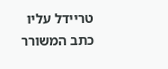טריידל עליו כתב המשורר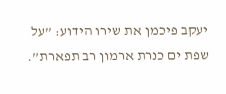יעקב פיכמן את שירו הידוע: ”על שפת ים כנרת ארמון רב תפארת”.